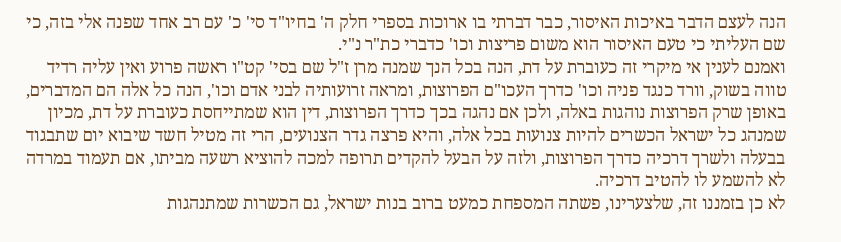הנה לעצם הדבר באיכות האיסור, כבר דברתי בו ארוכות בספרי חלק ה' בחיו"ד סי' כ' עם רב אחד שפנה אלי בזה, כי שם העליתי כי טעם האיסור הוא משום פריצות וכו' כדברי כת"ר נ"י.
ואמנם לענין אי מיקרי זה כעוברת על דת, הנה בכל הנך שמנה מרן ז"ל שם בסי' קט"ו ראשה פרוע ואין עליה רדיד טווה בשוק, וורד כנגד פניה וכו' כדרך העכו"ם הפרוצות, ומראה זרועותיה לבני אדם וכו', הנה כל אלה הם המדברים, באופן שרק הפרוצות נוהגות באלה, ולכן אם נהגה בכך כדרך הפרוצות, דין הוא שמתייחסת כעוברת על דת, מכיון שמנהג כל ישראל הכשרים להיות צנועות בכל אלה, והיא פרצה גדר הצנועים, הרי זה מטיל חשד שיבוא יום שתבגוד בבעלה ולשרך דרכיה כדרך הפרוצות, ולזה על הבעל להקדים תרופה למכה להוציא רשעה מביתו, אם תעמוד במרדה לא להשמע לו להטיב דרכיה.
לא כן בזמננו זה, שלצערינו, פשתה המספחת כמעט ברוב בנות ישראל, גם הכשרות שמתנהגות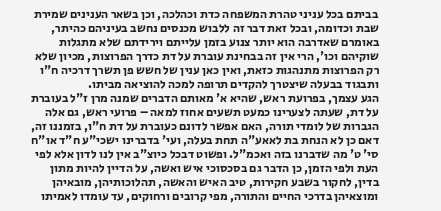בביתם בכל עניני טהרת המשפחה כדת וכהלכה, וכן בשאר הענינים שמירת שבת וכדומה, ובכל זאת דבר זה ללבוש מכנסים נחשב בעיניהם כהיתר, באומרם שאדרבה הוא יותר צנוע בזמן עלייתם וירידתם שלא מתגלות שוקיהם וכו', הרי אין זה בבחינת עוברת על דת כדרך הפרוצות, מכיון שלא רק הפרוצות מתנהגות כזאת, ואין כאן ענין של חשש פן תשרך דרכיה ח"ו ותבגוד בבעלה שיצטרך להקדים תרופה למכה להוציאה מביתו.
הגע עצמך, בפרועת ראש, שהיא א' מאותם הדברים שמנה מרן ז"ל בעוברת על דת, שעתה לצערינו כמעט תשעים אחוז למאה – פרועי ראש, גם אלה הגברות של לומדי תורה, האם אפשר לדונם כעוברת על דת ח"ו, בזמננו זה, דאם כן לא הנחת בת לאאע"ה תחת בעלה, ועי' בדברינו ישכי"ע ח"ד או"ח סי' ט' מה שדברנו בזה ואכמ"ל. ופשוט דבכל כיוצ"ב אין לנו לדון אלא לפי העת ולפי הזמן, כן הדבר גם בסכסוכי איש ואשה, על הדיין להיות מתון בדין, לחקור בשבע חקירות, טיב האיש והאשה, תהלוכותיהן, מובאיהן ומוצאיהן בדרכי החיים והתורה, מפי קרובים ורחוקים, עד עומדו לאמיתו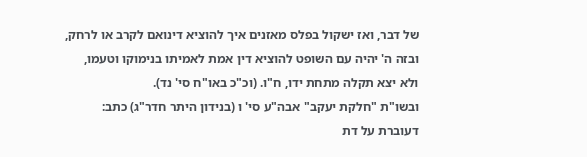של דבר, ואז ישקול בפלס מאזנים איך להוציא דינואם לקרב או לרחק, ובזה ה' יהיה עם השופט להוציא דין אמת לאמיתו בנימוקו וטעמו, ולא יצא תקלה מתחת ידו, ח"ו. (וכ"כ באו"ח סי' נד).
ובשו"ת "חלקת יעקב" אבה"ע סי' ו (בנידון היתר חדר"ג) כתב:
דעוברת על דת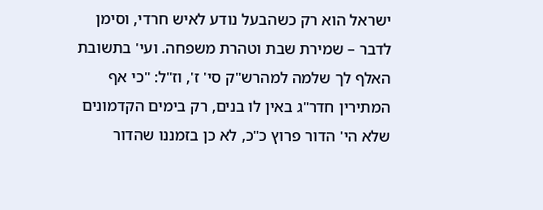ישראל הוא רק כשהבעל נודע לאיש חרדי, וסימן לדבר – שמירת שבת וטהרת משפחה. ועי' בתשובת האלף לך שלמה למהרש"ק סי' ז', וז"ל: "כי אף המתירין חדר"ג באין לו בנים, רק בימים הקדמונים שלא הי' הדור פרוץ כ"כ, לא כן בזמננו שהדור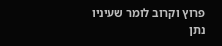פרוץ וקרוב לומר שעיניו נתן